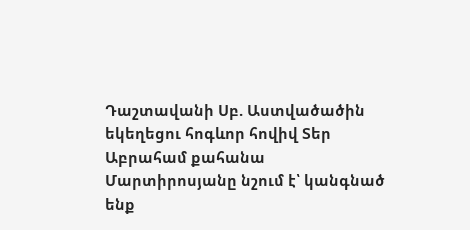Դաշտավանի Սբ. Աստվածածին եկեղեցու հոգևոր հովիվ Տեր Աբրահամ քահանա Մարտիրոսյանը նշում է՝ կանգնած ենք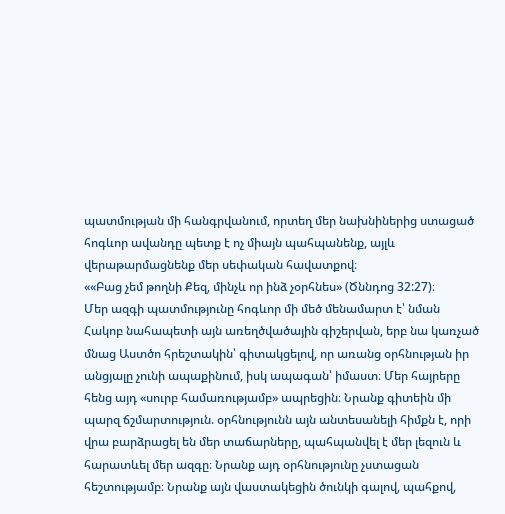պատմության մի հանգրվանում, որտեղ մեր նախնիներից ստացած հոգևոր ավանդը պետք է ոչ միայն պահպանենք, այլև վերաթարմացնենք մեր սեփական հավատքով։
««Բաց չեմ թողնի Քեզ, մինչև որ ինձ չօրհնես» (Ծննդոց 32:27)։
Մեր ազգի պատմությունը հոգևոր մի մեծ մենամարտ է՝ նման Հակոբ նահապետի այն առեղծվածային գիշերվան, երբ նա կառչած մնաց Աստծո հրեշտակին՝ գիտակցելով, որ առանց օրհնության իր անցյալը չունի ապաքինում, իսկ ապագան՝ իմաստ։ Մեր հայրերը հենց այդ «սուրբ համառությամբ» ապրեցին։ Նրանք գիտեին մի պարզ ճշմարտություն. օրհնությունն այն անտեսանելի հիմքն է, որի վրա բարձրացել են մեր տաճարները, պահպանվել է մեր լեզուն և հարատևել մեր ազգը։ Նրանք այդ օրհնությունը չստացան հեշտությամբ։ Նրանք այն վաստակեցին ծունկի գալով, պահքով,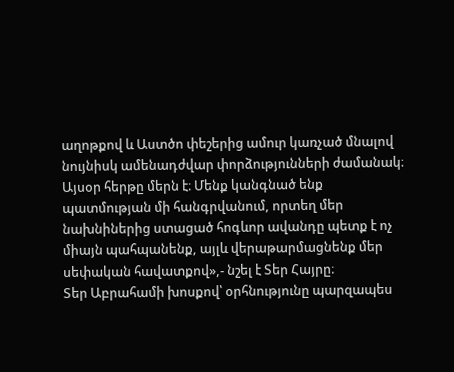աղոթքով և Աստծո փեշերից ամուր կառչած մնալով նույնիսկ ամենադժվար փորձությունների ժամանակ։
Այսօր հերթը մերն է։ Մենք կանգնած ենք պատմության մի հանգրվանում, որտեղ մեր նախնիներից ստացած հոգևոր ավանդը պետք է ոչ միայն պահպանենք, այլև վերաթարմացնենք մեր սեփական հավատքով»,- նշել է Տեր Հայրը։
Տեր Աբրահամի խոսքով՝ օրհնությունը պարզապես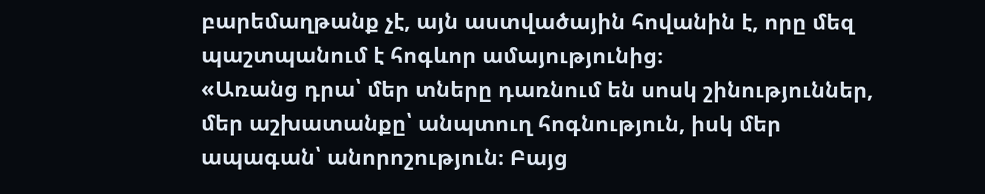բարեմաղթանք չէ, այն աստվածային հովանին է, որը մեզ պաշտպանում է հոգևոր ամայությունից։
«Առանց դրա՝ մեր տները դառնում են սոսկ շինություններ, մեր աշխատանքը՝ անպտուղ հոգնություն, իսկ մեր ապագան՝ անորոշություն։ Բայց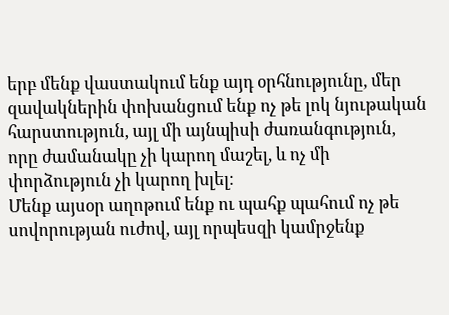երբ մենք վաստակում ենք այդ օրհնությունը, մեր զավակներին փոխանցում ենք ոչ թե լոկ նյութական հարստություն, այլ մի այնպիսի ժառանգություն, որը ժամանակը չի կարող մաշել, և ոչ մի փորձություն չի կարող խլել։
Մենք այսօր աղոթում ենք ու պահք պահում ոչ թե սովորության ուժով, այլ որպեսզի կամրջենք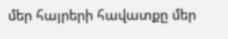մեր հայրերի հավատքը մեր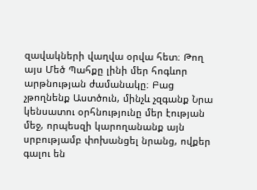զավակների վաղվա օրվա հետ։ Թող այս Մեծ Պահքը լինի մեր հոգևոր արթնության ժամանակը։ Բաց չթողնենք Աստծուն, մինչև չզգանք Նրա կենսատու օրհնությունը մեր էության մեջ, որպեսզի կարողանանք այն սրբությամբ փոխանցել նրանց, ովքեր գալու են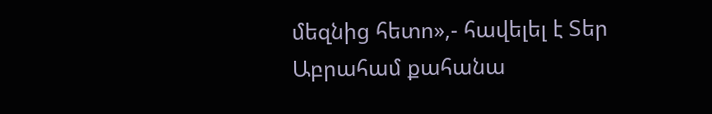մեզնից հետո»,- հավելել է Տեր Աբրահամ քահանա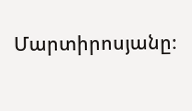Մարտիրոսյանը։